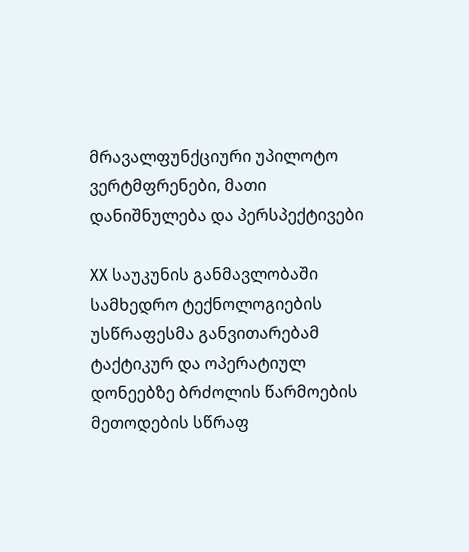მრავალფუნქციური უპილოტო ვერტმფრენები, მათი დანიშნულება და პერსპექტივები

XX საუკუნის განმავლობაში სამხედრო ტექნოლოგიების უსწრაფესმა განვითარებამ ტაქტიკურ და ოპერატიულ დონეებზე ბრძოლის წარმოების მეთოდების სწრაფ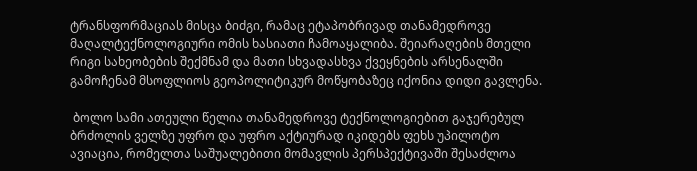ტრანსფორმაციას მისცა ბიძგი, რამაც ეტაპობრივად თანამედროვე მაღალტექნოლოგიური ომის ხასიათი ჩამოაყალიბა. შეიარაღების მთელი რიგი სახეობების შექმნამ და მათი სხვადასხვა ქვეყნების არსენალში გამოჩენამ მსოფლიოს გეოპოლიტიკურ მოწყობაზეც იქონია დიდი გავლენა.

 ბოლო სამი ათეული წელია თანამედროვე ტექნოლოგიებით გაჯერებულ ბრძოლის ველზე უფრო და უფრო აქტიურად იკიდებს ფეხს უპილოტო ავიაცია, რომელთა საშუალებითი მომავლის პერსპექტივაში შესაძლოა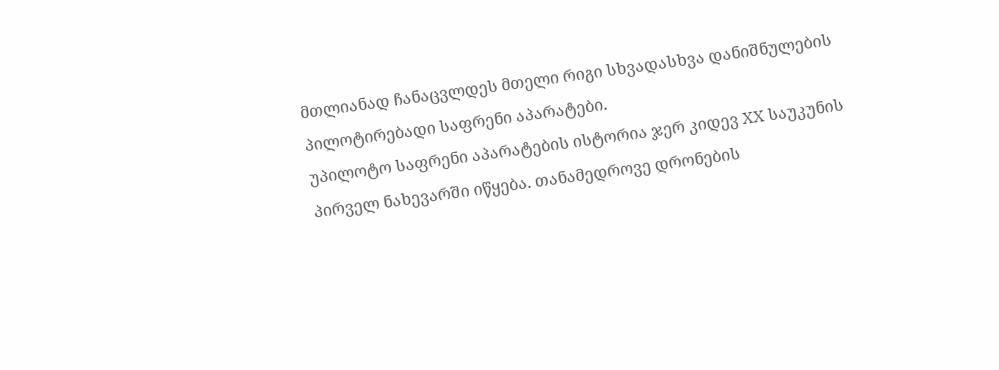მთლიანად ჩანაცვლდეს მთელი რიგი სხვადასხვა დანიშნულების პილოტირებადი საფრენი აპარატები.
უპილოტო საფრენი აპარატების ისტორია ჯერ კიდევ XX საუკუნის პირველ ნახევარში იწყება. თანამედროვე დრონების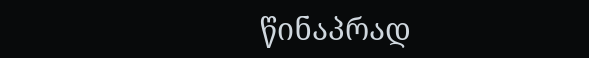წინაპრად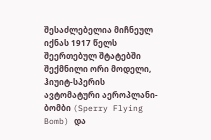შესაძლებელია მიჩნეულ იქნას 1917 წელს შეერთებულ შტატებში შექმნილი ორი მოდელი, ჰიუიტ-სპერის ავტომატური აეროპლანი-ბომბი (Sperry Flying Bomb) და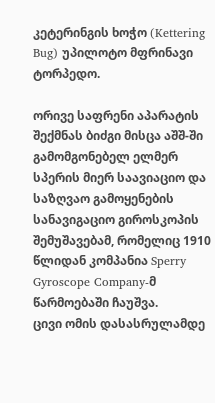კეტერინგის ხოჭო (Kettering Bug) უპილოტო მფრინავი ტორპედო.

ორივე საფრენი აპარატის შექმნას ბიძგი მისცა აშშ-ში გამომგონებელ ელმერ სპერის მიერ საავიაციო და საზღვაო გამოყენების სანავიგაციო გიროსკოპის შემუშავებამ, რომელიც 1910 წლიდან კომპანია Sperry Gyroscope Company-მ წარმოებაში ჩაუშვა.
ცივი ომის დასასრულამდე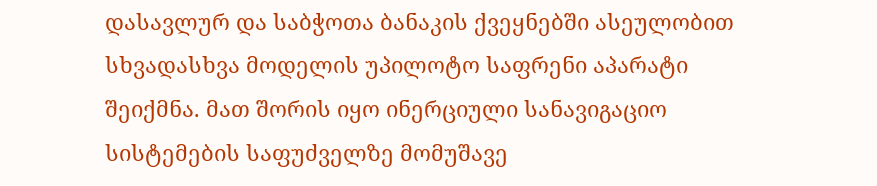დასავლურ და საბჭოთა ბანაკის ქვეყნებში ასეულობით სხვადასხვა მოდელის უპილოტო საფრენი აპარატი შეიქმნა. მათ შორის იყო ინერციული სანავიგაციო სისტემების საფუძველზე მომუშავე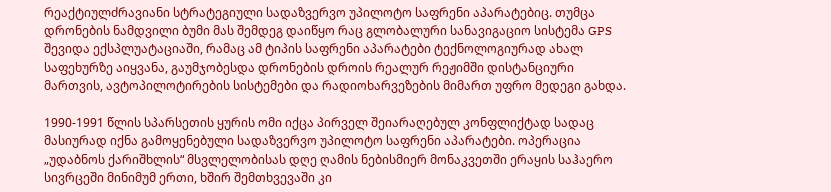რეაქტიულძრავიანი სტრატეგიული სადაზვერვო უპილოტო საფრენი აპარატებიც. თუმცა დრონების ნამდვილი ბუმი მას შემდეგ დაიწყო რაც გლობალური სანავიგაციო სისტემა GPS შევიდა ექსპლუატაციაში, რამაც ამ ტიპის საფრენი აპარატები ტექნოლოგიურად ახალ საფეხურზე აიყვანა, გაუმჯობესდა დრონების დროის რეალურ რეჟიმში დისტანციური მართვის, ავტოპილოტირების სისტემები და რადიოხარვეზების მიმართ უფრო მედეგი გახდა.

1990-1991 წლის სპარსეთის ყურის ომი იქცა პირველ შეიარაღებულ კონფლიქტად სადაც მასიურად იქნა გამოყენებული სადაზვერვო უპილოტო საფრენი აპარატები. ოპერაცია „უდაბნოს ქარიშხლის“ მსვლელობისას დღე ღამის ნებისმიერ მონაკვეთში ერაყის საჰაერო სივრცეში მინიმუმ ერთი, ხშირ შემთხვევაში კი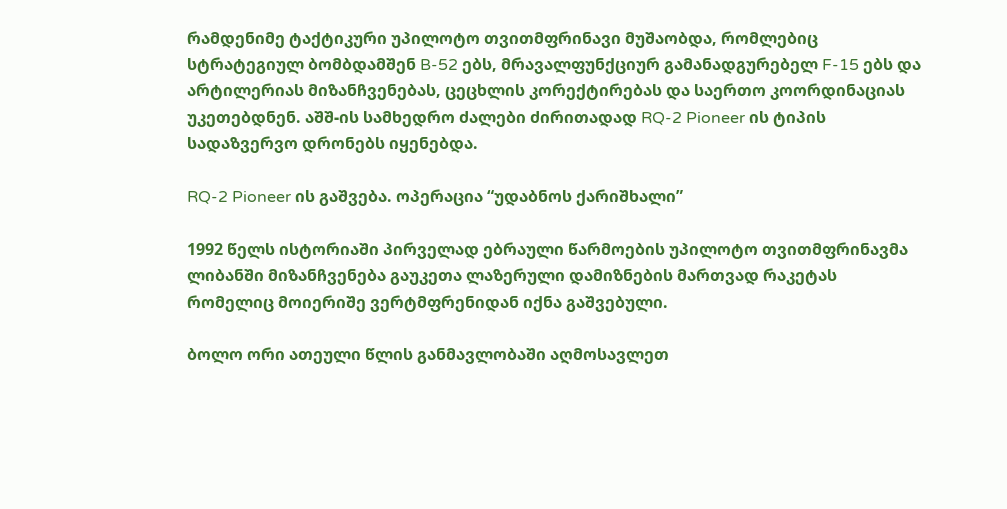რამდენიმე ტაქტიკური უპილოტო თვითმფრინავი მუშაობდა, რომლებიც სტრატეგიულ ბომბდამშენ B-52 ებს, მრავალფუნქციურ გამანადგურებელ F-15 ებს და არტილერიას მიზანჩვენებას, ცეცხლის კორექტირებას და საერთო კოორდინაციას უკეთებდნენ. აშშ-ის სამხედრო ძალები ძირითადად RQ-2 Pioneer ის ტიპის სადაზვერვო დრონებს იყენებდა.

RQ-2 Pioneer ის გაშვება. ოპერაცია “უდაბნოს ქარიშხალი”

1992 წელს ისტორიაში პირველად ებრაული წარმოების უპილოტო თვითმფრინავმა ლიბანში მიზანჩვენება გაუკეთა ლაზერული დამიზნების მართვად რაკეტას რომელიც მოიერიშე ვერტმფრენიდან იქნა გაშვებული.

ბოლო ორი ათეული წლის განმავლობაში აღმოსავლეთ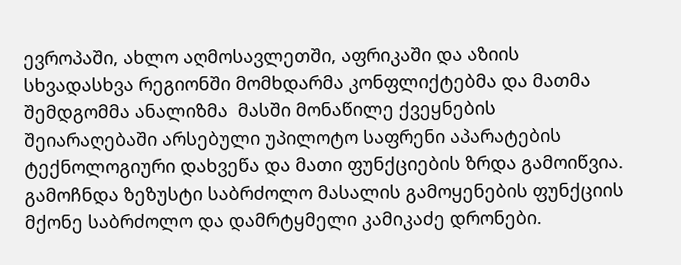ევროპაში, ახლო აღმოსავლეთში, აფრიკაში და აზიის სხვადასხვა რეგიონში მომხდარმა კონფლიქტებმა და მათმა შემდგომმა ანალიზმა  მასში მონაწილე ქვეყნების შეიარაღებაში არსებული უპილოტო საფრენი აპარატების ტექნოლოგიური დახვეწა და მათი ფუნქციების ზრდა გამოიწვია. გამოჩნდა ზეზუსტი საბრძოლო მასალის გამოყენების ფუნქციის მქონე საბრძოლო და დამრტყმელი კამიკაძე დრონები.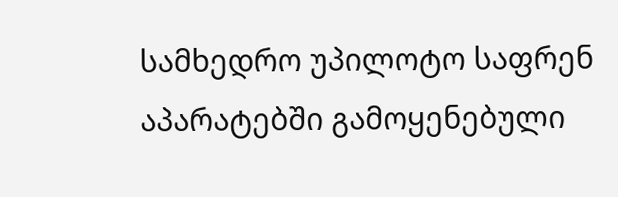სამხედრო უპილოტო საფრენ აპარატებში გამოყენებული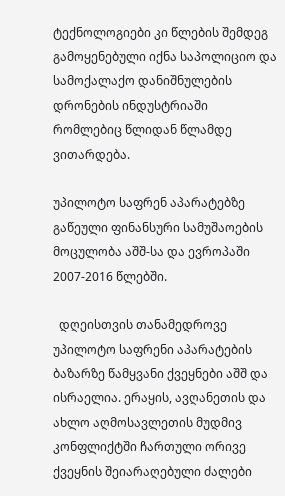ტექნოლოგიები კი წლების შემდეგ გამოყენებული იქნა საპოლიციო და  სამოქალაქო დანიშნულების დრონების ინდუსტრიაში რომლებიც წლიდან წლამდე ვითარდება.

უპილოტო საფრენ აპარატებზე გაწეული ფინანსური სამუშაოების მოცულობა აშშ-სა და ევროპაში 2007-2016 წლებში.

  დღეისთვის თანამედროვე უპილოტო საფრენი აპარატების ბაზარზე წამყვანი ქვეყნები აშშ და ისრაელია. ერაყის, ავღანეთის და ახლო აღმოსავლეთის მუდმივ კონფლიქტში ჩართული ორივე ქვეყნის შეიარაღებული ძალები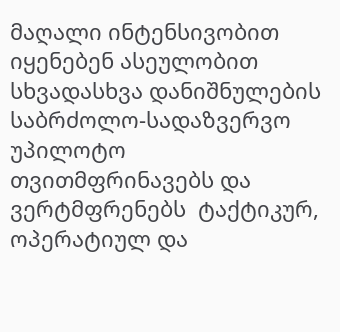მაღალი ინტენსივობით იყენებენ ასეულობით სხვადასხვა დანიშნულების საბრძოლო-სადაზვერვო უპილოტო თვითმფრინავებს და ვერტმფრენებს  ტაქტიკურ, ოპერატიულ და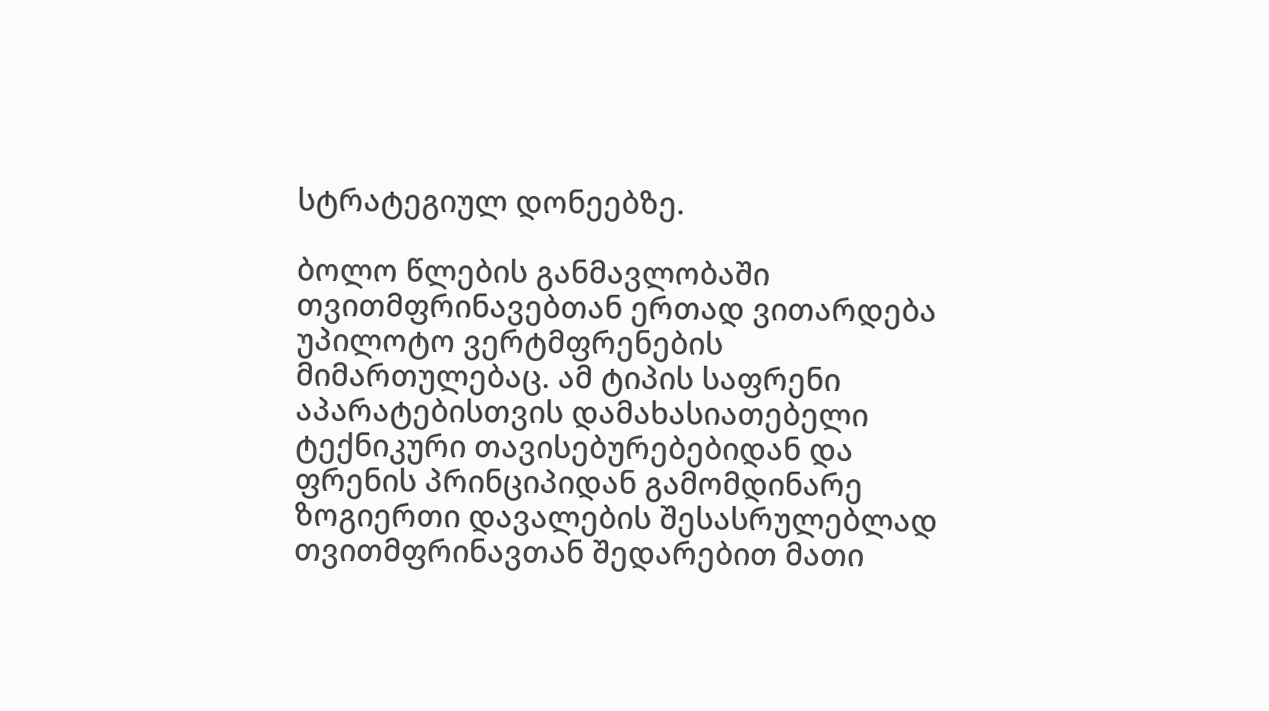სტრატეგიულ დონეებზე.

ბოლო წლების განმავლობაში თვითმფრინავებთან ერთად ვითარდება უპილოტო ვერტმფრენების მიმართულებაც. ამ ტიპის საფრენი აპარატებისთვის დამახასიათებელი ტექნიკური თავისებურებებიდან და ფრენის პრინციპიდან გამომდინარე ზოგიერთი დავალების შესასრულებლად თვითმფრინავთან შედარებით მათი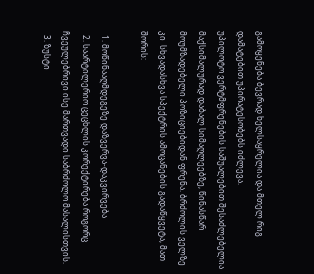გამოყენება ბევრად ხელსაყრელია და მთელ რიგ დამატებით უპირატესობებს იძლევა.
უპილოტო ვერტმფრენების საშუალებით შესაძლებელია მაქსიმალურად დაბალ სიმაღლეებზე, წინასწარ მოუმზადებელი პოზიციებიდან ფრენა. ბრძოლის ველზე კი  სხვადასხვა სპექტრის ამოცანების გადაწყვეტა, მათ შორის:

  1. მოწინააღმდეგეზე დაზვერვა-დაკვირვება
  2. საარტილერიო ცეცხლის კორექტირება როგორც ჩვეულებრივი ისე მართვადი საბრძოლო მასალისთვის.
  3. ზუსტი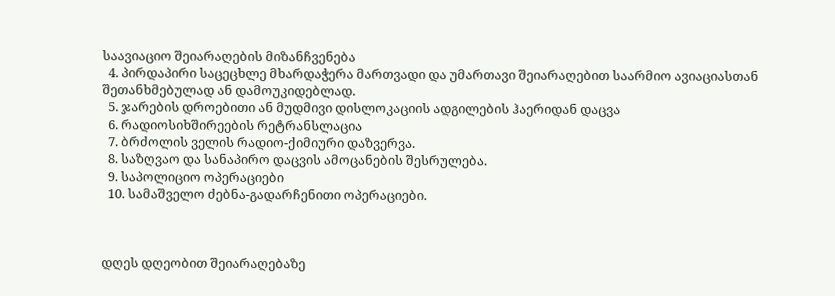საავიაციო შეიარაღების მიზანჩვენება
  4. პირდაპირი საცეცხლე მხარდაჭერა მართვადი და უმართავი შეიარაღებით საარმიო ავიაციასთან შეთანხმებულად ან დამოუკიდებლად.
  5. ჯარების დროებითი ან მუდმივი დისლოკაციის ადგილების ჰაერიდან დაცვა
  6. რადიოსიხშირეების რეტრანსლაცია
  7. ბრძოლის ველის რადიო-ქიმიური დაზვერვა.
  8. საზღვაო და სანაპირო დაცვის ამოცანების შესრულება.
  9. საპოლიციო ოპერაციები
  10. სამაშველო ძებნა-გადარჩენითი ოპერაციები.



დღეს დღეობით შეიარაღებაზე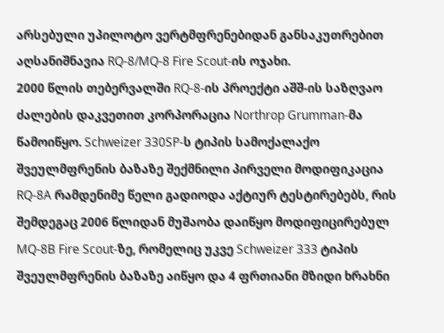არსებული უპილოტო ვერტმფრენებიდან განსაკუთრებით აღსანიშნავია RQ-8/MQ-8 Fire Scout-ის ოჯახი.
2000 წლის თებერვალში RQ-8-ის პროექტი აშშ-ის საზღვაო ძალების დაკვეთით კორპორაცია Northrop Grumman-მა წამოიწყო. Schweizer 330SP-ს ტიპის სამოქალაქო შვეულმფრენის ბაზაზე შექმნილი პირველი მოდიფიკაცია RQ-8A რამდენიმე წელი გადიოდა აქტიურ ტესტირებებს, რის შემდეგაც 2006 წლიდან მუშაობა დაიწყო მოდიფიცირებულ MQ-8B Fire Scout-ზე, რომელიც უკვე Schweizer 333 ტიპის შვეულმფრენის ბაზაზე აიწყო და 4 ფრთიანი მზიდი ხრახნი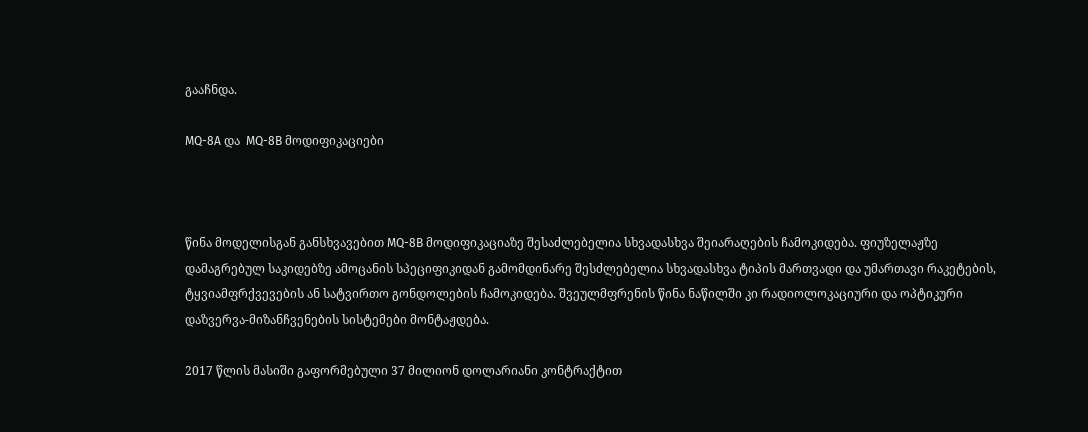გააჩნდა.

MQ-8A და  MQ-8B მოდიფიკაციები



წინა მოდელისგან განსხვავებით MQ-8B მოდიფიკაციაზე შესაძლებელია სხვადასხვა შეიარაღების ჩამოკიდება. ფიუზელაჟზე დამაგრებულ საკიდებზე ამოცანის სპეციფიკიდან გამომდინარე შესძლებელია სხვადასხვა ტიპის მართვადი და უმართავი რაკეტების, ტყვიამფრქვევების ან სატვირთო გონდოლების ჩამოკიდება. შვეულმფრენის წინა ნაწილში კი რადიოლოკაციური და ოპტიკური დაზვერვა-მიზანჩვენების სისტემები მონტაჟდება.

2017 წლის მასიში გაფორმებული 37 მილიონ დოლარიანი კონტრაქტით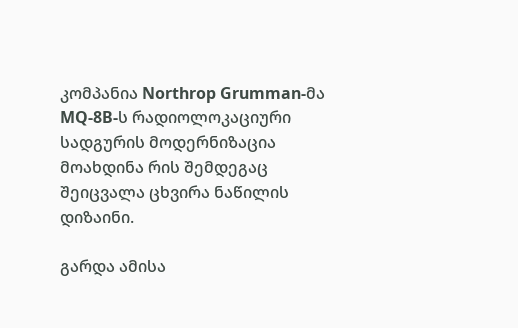კომპანია Northrop Grumman-მა MQ-8B-ს რადიოლოკაციური სადგურის მოდერნიზაცია მოახდინა რის შემდეგაც შეიცვალა ცხვირა ნაწილის დიზაინი.

გარდა ამისა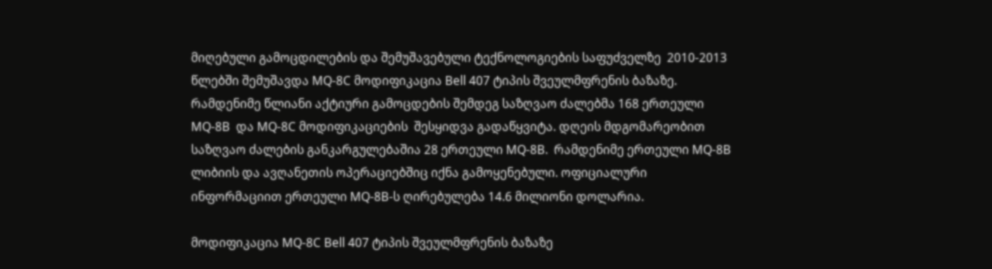მიღებული გამოცდილების და შემუშავებული ტექნოლოგიების საფუძველზე  2010-2013 წლებში შემუშავდა MQ-8C მოდიფიკაცია Bell 407 ტიპის შვეულმფრენის ბაზაზე.
რამდენიმე წლიანი აქტიური გამოცდების შემდეგ საზღვაო ძალებმა 168 ერთეული MQ-8B  და MQ-8C მოდიფიკაციების  შესყიდვა გადაწყვიტა. დღეის მდგომარეობით საზღვაო ძალების განკარგულებაშია 28 ერთეული MQ-8B.  რამდენიმე ერთეული MQ-8B ლიბიის და ავღანეთის ოპერაციებშიც იქნა გამოყენებული. ოფიციალური ინფორმაციით ერთეული MQ-8B-ს ღირებულება 14.6 მილიონი დოლარია.

მოდიფიკაცია MQ-8C Bell 407 ტიპის შვეულმფრენის ბაზაზე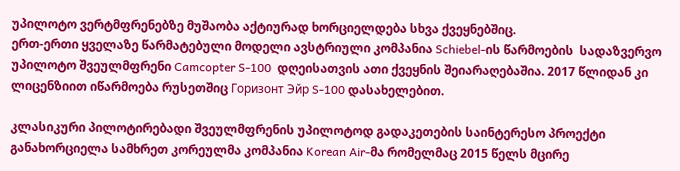უპილოტო ვერტმფრენებზე მუშაობა აქტიურად ხორციელდება სხვა ქვეყნებშიც.
ერთ-ერთი ყველაზე წარმატებული მოდელი ავსტრიული კომპანია Schiebel-ის წარმოების  სადაზვერვო  უპილოტო შვეულმფრენი Camcopter S-100  დღეისათვის ათი ქვეყნის შეიარაღებაშია. 2017 წლიდან კი ლიცენზიით იწარმოება რუსეთშიც Горизонт Эйр S-100 დასახელებით.

კლასიკური პილოტირებადი შვეულმფრენის უპილოტოდ გადაკეთების საინტერესო პროექტი განახორციელა სამხრეთ კორეულმა კომპანია Korean Air-მა რომელმაც 2015 წელს მცირე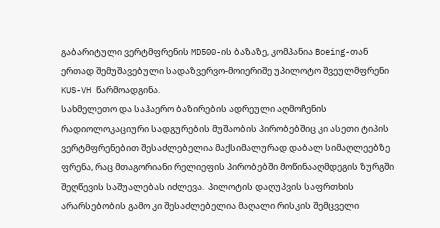გაბარიტული ვერტმფრენის MD500-ის ბაზაზე, კომპანია Boeing-თან ერთად შემუშავებული სადაზვერვო-მოიერიშე უპილოტო შვეულმფრენი KUS-VH წარმოადგინა.
სახმელეთო და საჰაერო ბაზირების ადრეული აღმოჩენის რადიოლოკაციური სადგურების მუშაობის პირობებშიც კი ასეთი ტიპის ვერტმფრენებით შესაძლებელია მაქსიმალურად დაბალ სიმაღლეებზე ფრენა, რაც მთაგორიანი რელიეფის პირობებში მოწინააღმდეგის ზურგში შეღწევის საშუალებას იძლევა.  პილოტის დაღუპვის საფრთხის არარსებობის გამო კი შესაძლებელია მაღალი რისკის შემცველი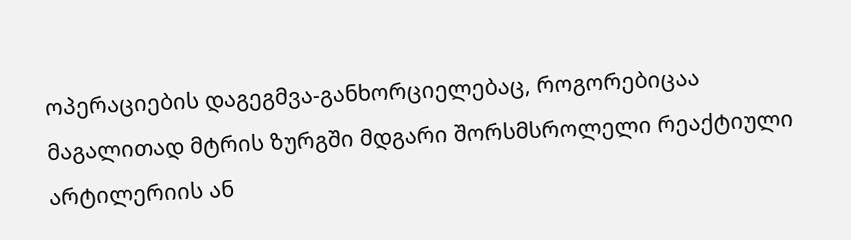ოპერაციების დაგეგმვა-განხორციელებაც, როგორებიცაა მაგალითად მტრის ზურგში მდგარი შორსმსროლელი რეაქტიული არტილერიის ან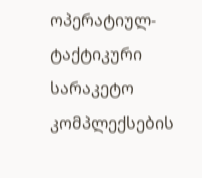ოპერატიულ-ტაქტიკური სარაკეტო კომპლექსების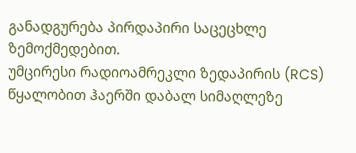განადგურება პირდაპირი საცეცხლე ზემოქმედებით.
უმცირესი რადიოამრეკლი ზედაპირის (RCS)  წყალობით ჰაერში დაბალ სიმაღლეზე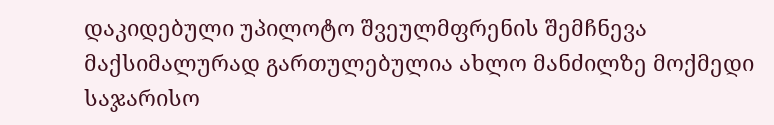დაკიდებული უპილოტო შვეულმფრენის შემჩნევა მაქსიმალურად გართულებულია ახლო მანძილზე მოქმედი საჯარისო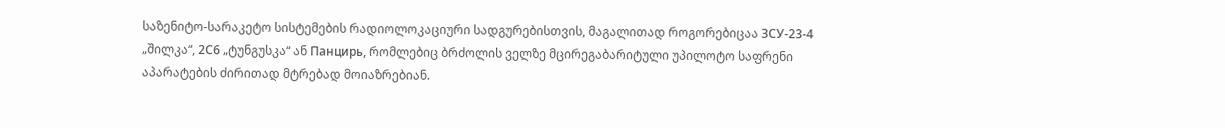საზენიტო-სარაკეტო სისტემების რადიოლოკაციური სადგურებისთვის, მაგალითად როგორებიცაა ЗСУ-23-4 „შილკა“, 2С6 „ტუნგუსკა“ ან Панцирь, რომლებიც ბრძოლის ველზე მცირეგაბარიტული უპილოტო საფრენი აპარატების ძირითად მტრებად მოიაზრებიან.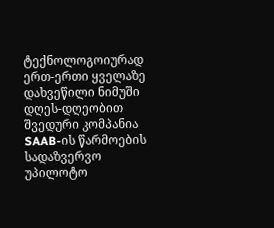ტექნოლოგოიურად ერთ-ერთი ყველაზე დახვეწილი ნიმუში დღეს-დღეობით შვედური კომპანია SAAB-ის წარმოების სადაზვერვო უპილოტო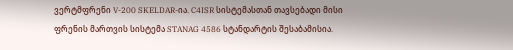ვერტმფრენი V-200 SKELDAR-ია. C4ISR სისტემასთან თავსებადი მისი ფრენის მართვის სისტემა STANAG 4586 სტანდარტის შესაბამისია.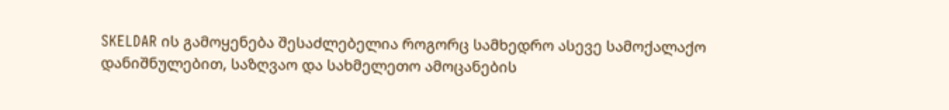SKELDAR ის გამოყენება შესაძლებელია როგორც სამხედრო ასევე სამოქალაქო დანიშნულებით, საზღვაო და სახმელეთო ამოცანების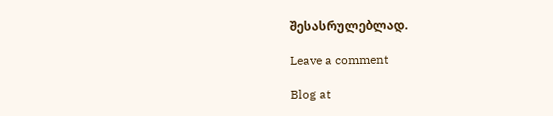შესასრულებლად.

Leave a comment

Blog at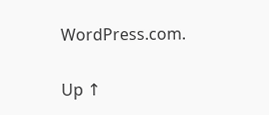WordPress.com.

Up ↑